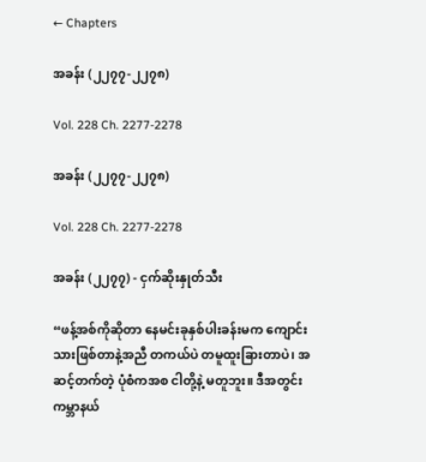← Chapters

အခန်း (၂၂၇၇-၂၂၇၈)

Vol. 228 Ch. 2277-2278

အခန်း (၂၂၇၇-၂၂၇၈)

Vol. 228 Ch. 2277-2278

အခန်း (၂၂၇၇) - ငှက်ဆိုးနှုတ်သီး

“ဖန့်အစ်ကိုဆိုတာ နေမင်းခုနှစ်ပါးခန်းမက ကျောင်းသားဖြစ်တာနဲ့အညီ တကယ်ပဲ တမူထူးခြားတာပဲ၊ အဆင့်တက်တဲ့ ပုံစံကအစ ငါတို့နဲ့ မတူဘူး။ ဒီအတွင်းကမ္ဘာနယ်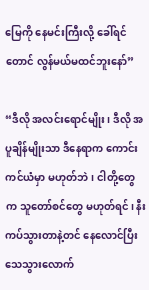မြေကို နေမင်းကြီးလို့ ခေါ်ရင်တောင် လွန်မယ်မထင်ဘူးနော်”

“ဒီလို အလင်းရောင်မျိုး၊ ဒီလို အပူချိန်မျိုးသာ ဒီနေရာက ကောင်းကင်ယံမှာ မဟုတ်ဘဲ၊ ငါတို့တွေက သူတော်စင်တွေ မဟုတ်ရင်၊ နီးကပ်သွားတာနဲ့တင် နေလောင်ပြီး သေသွားလောက်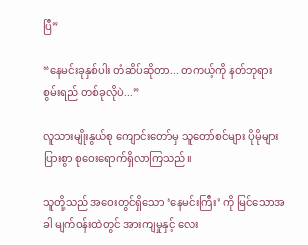ပြီ”

“နေမင်းခုနှစ်ပါး တံဆိပ်ဆိုတာ... တကယ့်ကို နတ်ဘုရားစွမ်းရည် တစ်ခုလိုပဲ...”

လူသားမျိုးနွယ်စု ကျောင်းတော်မှ သူတော်စင်များ ပိုမိုများပြားစွာ စုဝေးရောက်ရှိလာကြသည်။

သူတို့သည် အဝေးတွင်ရှိသော ‘နေမင်းကြီး’ ကို မြင်သောအခါ မျက်ဝန်းထဲတွင် အားကျမှုနှင့် လေး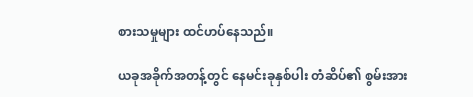စားသမှုများ ထင်ဟပ်နေသည်။

ယခုအခိုက်အတန့်တွင် နေမင်းခုနှစ်ပါး တံဆိပ်၏ စွမ်းအား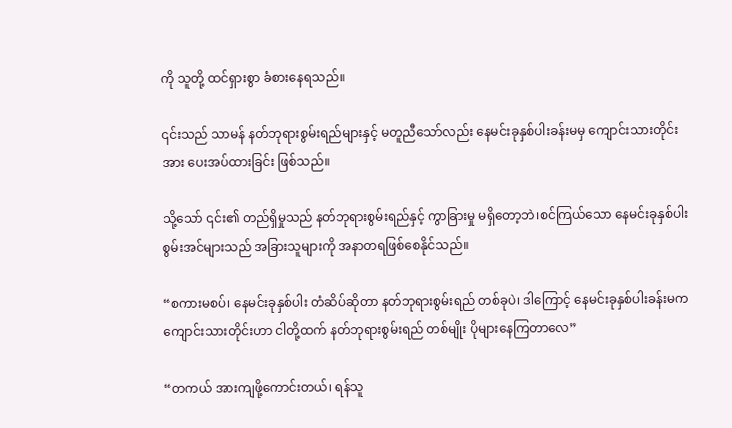ကို သူတို့ ထင်ရှားစွာ ခံစားနေရသည်။

၎င်းသည် သာမန် နတ်ဘုရားစွမ်းရည်များနှင့် မတူညီသော်လည်း နေမင်းခုနှစ်ပါးခန်းမမှ ကျောင်းသားတိုင်းအား ပေးအပ်ထားခြင်း ဖြစ်သည်။

သို့သော် ၎င်း၏ တည်ရှိမှုသည် နတ်ဘုရားစွမ်းရည်နှင့် ကွာခြားမှု မရှိတော့ဘဲ၊စင်ကြယ်သော နေမင်းခုနှစ်ပါး စွမ်းအင်များသည် အခြားသူများကို အနာတရဖြစ်စေနိုင်သည်။

“စကားမစပ်၊ နေမင်းခုနှစ်ပါး တံဆိပ်ဆိုတာ နတ်ဘုရားစွမ်းရည် တစ်ခုပဲ၊ ဒါကြောင့် နေမင်းခုနှစ်ပါးခန်းမက ကျောင်းသားတိုင်းဟာ ငါတို့ထက် နတ်ဘုရားစွမ်းရည် တစ်မျိုး ပိုများနေကြတာလေ”

“တကယ် အားကျဖို့ကောင်းတယ်၊ ရန်သူ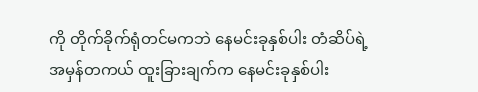ကို တိုက်ခိုက်ရုံတင်မကဘဲ နေမင်းခုနှစ်ပါး တံဆိပ်ရဲ့ အမှန်တကယ် ထူးခြားချက်က နေမင်းခုနှစ်ပါး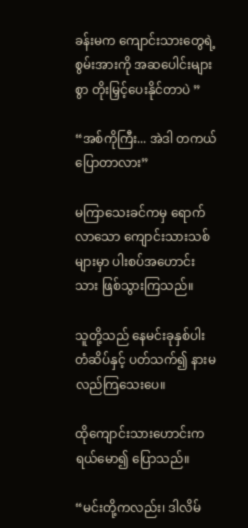ခန်းမက ကျောင်းသားတွေရဲ့ စွမ်းအားကို အဆပေါင်းများစွာ တိုးမြှင့်ပေးနိုင်တာပဲ ”

“အစ်ကိုကြီး... အဲဒါ တကယ်ပြောတာလား”

မကြာသေးခင်ကမှ ရောက်လာသော ကျောင်းသားသစ်များမှာ ပါးစပ်အဟောင်းသား ဖြစ်သွားကြသည်။

သူတို့သည် နေမင်းခုနှစ်ပါး တံဆိပ်နှင့် ပတ်သက်၍ နားမလည်ကြသေးပေ။

ထိုကျောင်းသားဟောင်းက ရယ်မော၍ ပြောသည်။

“မင်းတို့ကလည်း၊ ဒါလိမ်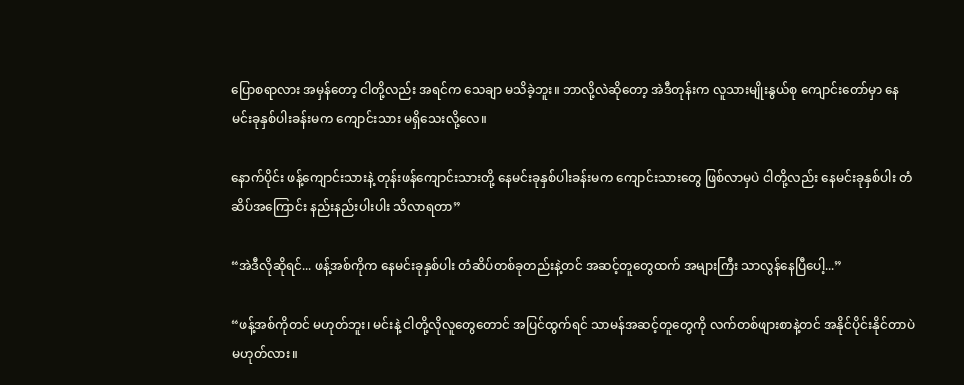ပြောစရာလား အမှန်တော့ ငါတို့လည်း အရင်က သေချာ မသိခဲ့ဘူး။ ဘာလို့လဲဆိုတော့ အဲဒီတုန်းက လူသားမျိုးနွယ်စု ကျောင်းတော်မှာ နေမင်းခုနှစ်ပါးခန်းမက ကျောင်းသား မရှိသေးလို့လေ။

နောက်ပိုင်း ဖန့်ကျောင်းသားနဲ့ တုန်းဖန်ကျောင်းသားတို့ နေမင်းခုနှစ်ပါးခန်းမက ကျောင်းသားတွေ ဖြစ်လာမှပဲ ငါတို့လည်း နေမင်းခုနှစ်ပါး တံဆိပ်အကြောင်း နည်းနည်းပါးပါး သိလာရတာ”

“အဲဒီလိုဆိုရင်... ဖန့်အစ်ကိုက နေမင်းခုနှစ်ပါး တံဆိပ်တစ်ခုတည်းနဲ့တင် အဆင့်တူတွေထက် အများကြီး သာလွန်နေပြီပေါ့...”

“ဖန့်အစ်ကိုတင် မဟုတ်ဘူး၊ မင်းနဲ့ ငါတို့လိုလူတွေတောင် အပြင်ထွက်ရင် သာမန်အဆင့်တူတွေကို လက်တစ်ဖျားစာနဲ့တင် အနိုင်ပိုင်းနိုင်တာပဲ မဟုတ်လား။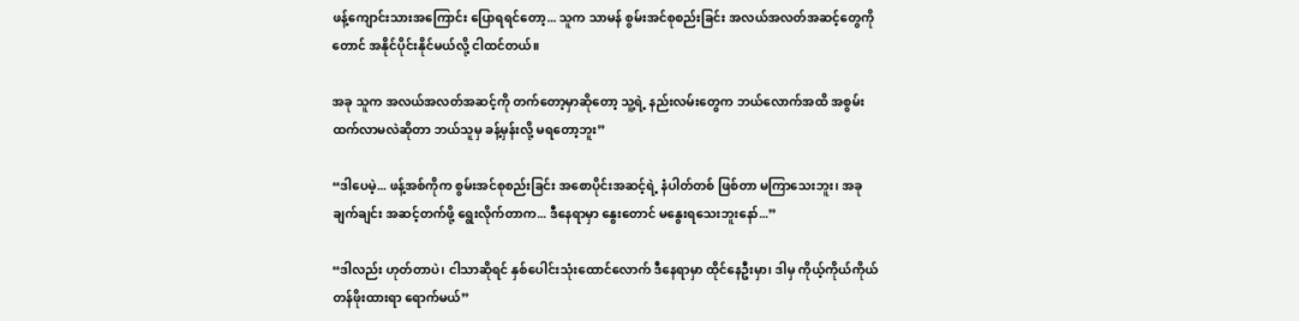ဖန့်ကျောင်းသားအကြောင်း ပြောရရင်တော့... သူက သာမန် စွမ်းအင်စုစည်းခြင်း အလယ်အလတ်အဆင့်တွေကိုတောင် အနိုင်ပိုင်းနိုင်မယ်လို့ ငါထင်တယ်။

အခု သူက အလယ်အလတ်အဆင့်ကို တက်တော့မှာဆိုတော့ သူ့ရဲ့ နည်းလမ်းတွေက ဘယ်လောက်အထိ အစွမ်းထက်လာမလဲဆိုတာ ဘယ်သူမှ ခန့်မှန်းလို့ မရတော့ဘူး”

“ဒါပေမဲ့... ဖန့်အစ်ကိုက စွမ်းအင်စုစည်းခြင်း အစောပိုင်းအဆင့်ရဲ့ နံပါတ်တစ် ဖြစ်တာ မကြာသေးဘူး၊ အခုချက်ချင်း အဆင့်တက်ဖို့ ရွေးလိုက်တာက... ဒီနေရာမှာ နွေးတောင် မနွေးရသေးဘူးနော်...”

“ဒါလည်း ဟုတ်တာပဲ၊ ငါသာဆိုရင် နှစ်ပေါင်းသုံးထောင်လောက် ဒီနေရာမှာ ထိုင်နေဦးမှာ၊ ဒါမှ ကိုယ့်ကိုယ်ကိုယ် တန်ဖိုးထားရာ ရောက်မယ်”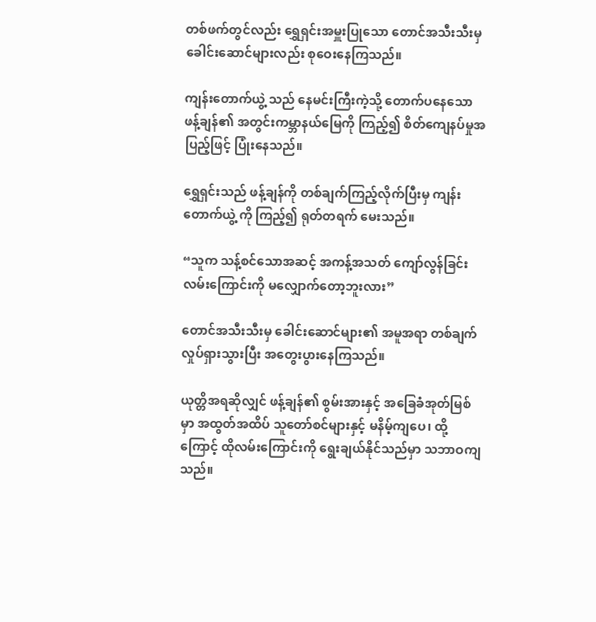တစ်ဖက်တွင်လည်း ရွှေရှင်းအမှူးပြုသော တောင်အသီးသီးမှ ခေါင်းဆောင်များလည်း စုဝေးနေကြသည်။

ကျန်းတောက်ယွဲ့ သည် နေမင်းကြီးကဲ့သို့ တောက်ပနေသော ဖန့်ချန်၏ အတွင်းကမ္ဘာနယ်မြေကို ကြည့်၍ စိတ်ကျေနပ်မှုအပြည့်ဖြင့် ပြုံးနေသည်။

ရွှေရှင်းသည် ဖန့်ချန်ကို တစ်ချက်ကြည့်လိုက်ပြီးမှ ကျန်းတောက်ယွဲ့ ကို ကြည့်၍ ရုတ်တရက် မေးသည်။

“သူက သန့်စင်သောအဆင့် အကန့်အသတ် ကျော်လွန်ခြင်း လမ်းကြောင်းကို မလျှောက်တော့ဘူးလား”

တောင်အသီးသီးမှ ခေါင်းဆောင်များ၏ အမူအရာ တစ်ချက် လှုပ်ရှားသွားပြီး အတွေးပွားနေကြသည်။

ယုတ္တိအရဆိုလျှင် ဖန့်ချန်၏ စွမ်းအားနှင့် အခြေခံအုတ်မြစ်မှာ အထွတ်အထိပ် သူတော်စင်များနှင့် မနိမ့်ကျပေ၊ ထို့ကြောင့် ထိုလမ်းကြောင်းကို ရွေးချယ်နိုင်သည်မှာ သဘာဝကျသည်။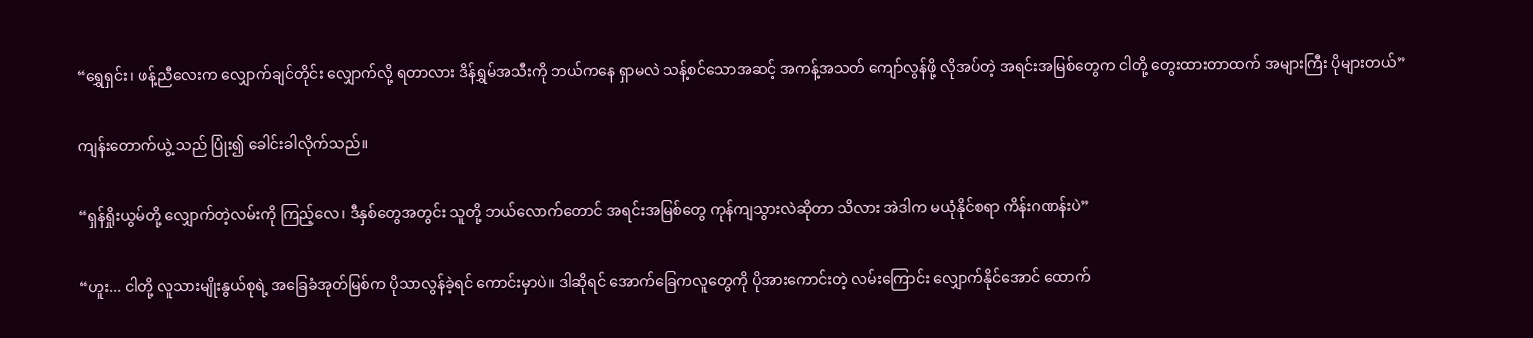“ရွှေရှင်း၊ ဖန့်ညီလေးက လျှောက်ချင်တိုင်း လျှောက်လို့ ရတာလား ဒိန်ရွှမ်အသီးကို ဘယ်ကနေ ရှာမလဲ သန့်စင်သောအဆင့် အကန့်အသတ် ကျော်လွန်ဖို့ လိုအပ်တဲ့ အရင်းအမြစ်တွေက ငါတို့ တွေးထားတာထက် အများကြီး ပိုများတယ်”

ကျန်းတောက်ယွဲ့ သည် ပြုံး၍ ခေါင်းခါလိုက်သည်။

“ရှန်ရှိုးယွမ်တို့ လျှောက်တဲ့လမ်းကို ကြည့်လေ၊ ဒီနှစ်တွေအတွင်း သူတို့ ဘယ်လောက်တောင် အရင်းအမြစ်တွေ ကုန်ကျသွားလဲဆိုတာ သိလား အဲဒါက မယုံနိုင်စရာ ကိန်းဂဏန်းပဲ”

“ဟူး... ငါတို့ လူသားမျိုးနွယ်စုရဲ့ အခြေခံအုတ်မြစ်က ပိုသာလွန်ခဲ့ရင် ကောင်းမှာပဲ။ ဒါဆိုရင် အောက်ခြေကလူတွေကို ပိုအားကောင်းတဲ့ လမ်းကြောင်း လျှောက်နိုင်အောင် ထောက်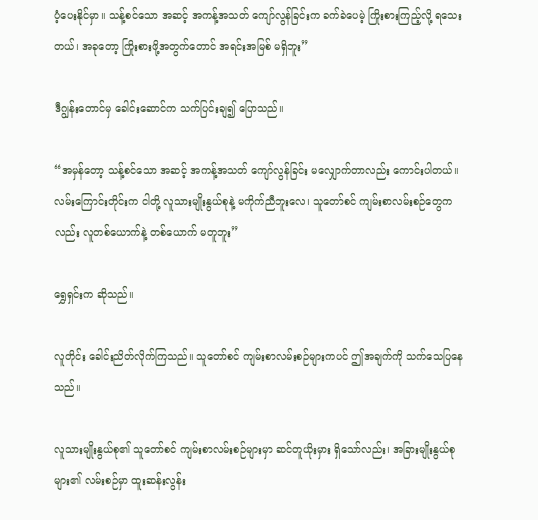ပံ့ပေးနိုင်မှာ။ သန့်စင်သော အဆင့် အကန့်အသတ် ကျော်လွန်ခြင်းက ခက်ခဲပေမဲ့ ကြိုးစားကြည့်လို့ ရသေးတယ်၊ အခုတော့ ကြိုးစားဖို့အတွက်တောင် အရင်းအမြစ် မရှိဘူး”

ဒီဂျွန်းတောင်မှ ခေါင်းဆောင်က သက်ပြင်းချ၍ ပြောသည်။

“အမှန်တော့ သန့်စင်သော အဆင့် အကန့်အသတ် ကျော်လွန်ခြင်း မလျှောက်တာလည်း ကောင်းပါတယ်။ လမ်းကြောင်းတိုင်းက ငါတို့ လူသားမျိုးနွယ်စုနဲ့ မကိုက်ညီဘူးလေ၊ သူတော်စင် ကျမ်းစာလမ်းစဉ်တွေကလည်း လူတစ်ယောက်နဲ့ တစ်ယောက် မတူဘူး”

ရွှေရှင်းက ဆိုသည်။

လူတိုင်း ခေါင်းညိတ်လိုက်ကြသည်။ သူတော်စင် ကျမ်းစာလမ်းစဉ်များကပင် ဤအချက်ကို သက်သေပြနေသည်။

လူသားမျိုးနွယ်စု၏ သူတော်စင် ကျမ်းစာလမ်းစဉ်များမှာ ဆင်တူယိုးမှား ရှိသော်လည်း၊ အခြားမျိုးနွယ်စုများ၏ လမ်းစဉ်မှာ ထူးဆန်းလွန်း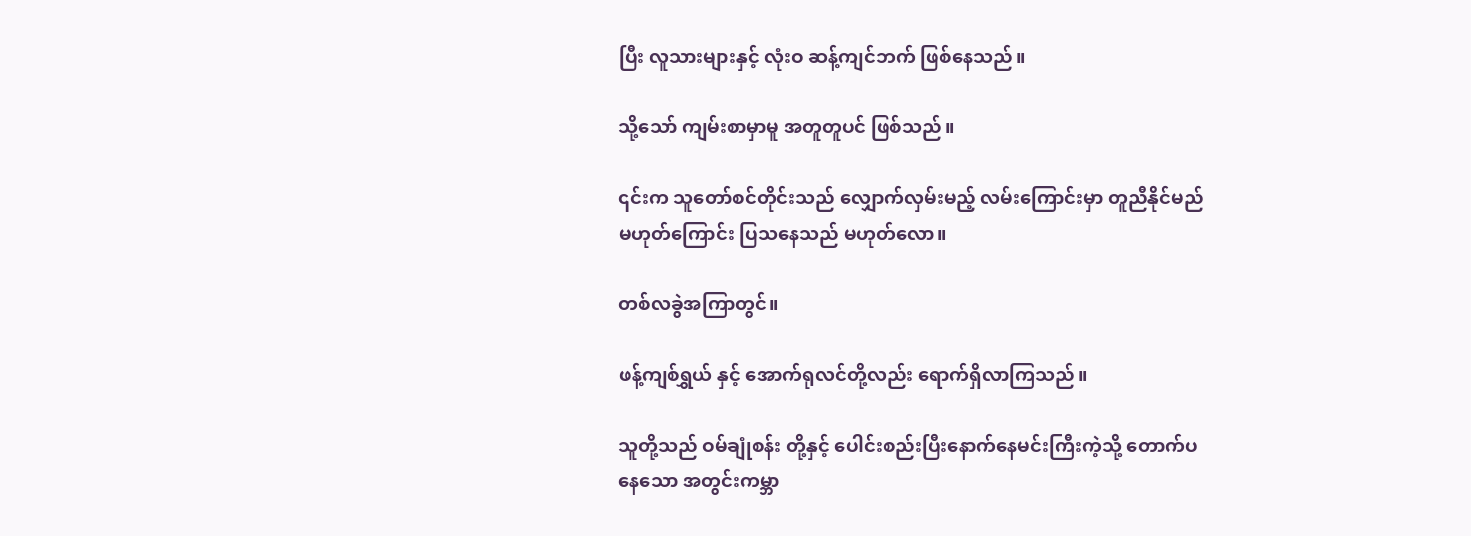ပြီး လူသားများနှင့် လုံးဝ ဆန့်ကျင်ဘက် ဖြစ်နေသည်။

သို့သော် ကျမ်းစာမှာမူ အတူတူပင် ဖြစ်သည်။

၎င်းက သူတော်စင်တိုင်းသည် လျှောက်လှမ်းမည့် လမ်းကြောင်းမှာ တူညီနိုင်မည် မဟုတ်ကြောင်း ပြသနေသည် မဟုတ်လော။

တစ်လခွဲအကြာတွင်။

ဖန့်ကျစ်ရွှယ် နှင့် အောက်ရုလင်တို့လည်း ရောက်ရှိလာကြသည်။

သူတို့သည် ဝမ်ချုံစန်း တို့နှင့် ပေါင်းစည်းပြီးနောက်နေမင်းကြီးကဲ့သို့ တောက်ပနေသော အတွင်းကမ္ဘာ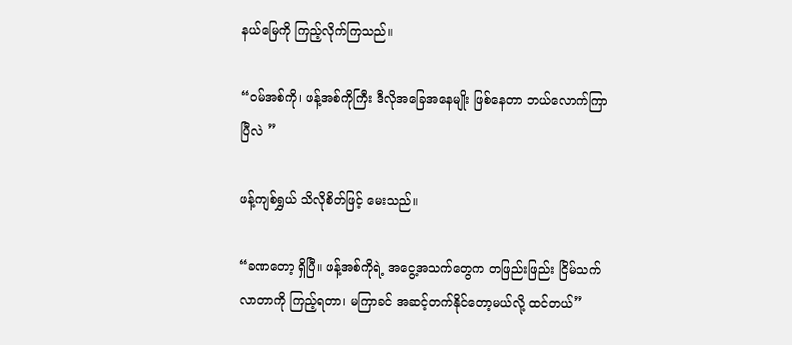နယ်မြေကို ကြည့်လိုက်ကြသည်။

“ဝမ်အစ်ကို၊ ဖန့်အစ်ကိုကြီး ဒီလိုအခြေအနေမျိုး ဖြစ်နေတာ ဘယ်လောက်ကြာပြီလဲ ”

ဖန့်ကျစ်ရွှယ် သိလိုစိတ်ဖြင့် မေးသည်။

“ခဏတော့ ရှိပြီ။ ဖန့်အစ်ကိုရဲ့ အငွေ့အသက်တွေက တဖြည်းဖြည်း ငြိမ်သက်လာတာကို ကြည့်ရတာ၊ မကြာခင် အဆင့်တက်နိုင်တော့မယ်လို့ ထင်တယ်”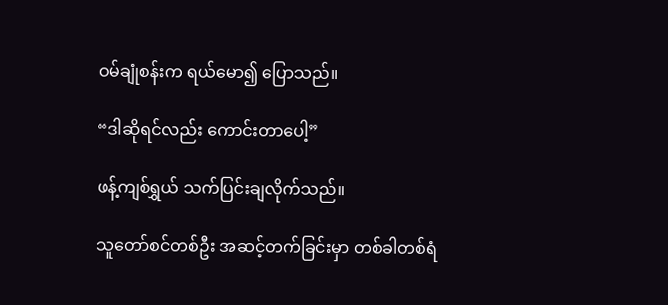ဝမ်ချုံစန်းက ရယ်မော၍ ပြောသည်။

“ဒါဆိုရင်လည်း ကောင်းတာပေါ့”

ဖန့်ကျစ်ရွှယ် သက်ပြင်းချလိုက်သည်။

သူတော်စင်တစ်ဦး အဆင့်တက်ခြင်းမှာ တစ်ခါတစ်ရံ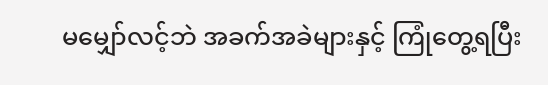မမျှော်လင့်ဘဲ အခက်အခဲများနှင့် ကြုံတွေ့ရပြီး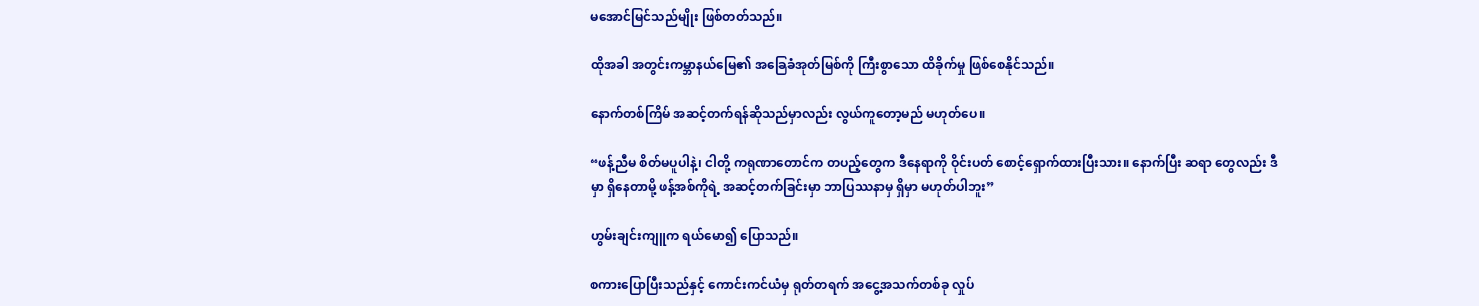မအောင်မြင်သည်မျိုး ဖြစ်တတ်သည်။

ထိုအခါ အတွင်းကမ္ဘာနယ်မြေ၏ အခြေခံအုတ်မြစ်ကို ကြီးစွာသော ထိခိုက်မှု ဖြစ်စေနိုင်သည်။

နောက်တစ်ကြိမ် အဆင့်တက်ရန်ဆိုသည်မှာလည်း လွယ်ကူတော့မည် မဟုတ်ပေ။

“ဖန့်ညီမ စိတ်မပူပါနဲ့၊ ငါတို့ ကရုဏာတောင်က တပည့်တွေက ဒီနေရာကို ဝိုင်းပတ် စောင့်ရှောက်ထားပြီးသား။ နောက်ပြီး ဆရာ‌ တွေလည်း ဒီမှာ ရှိနေတာမို့ ဖန့်အစ်ကိုရဲ့ အဆင့်တက်ခြင်းမှာ ဘာပြဿနာမှ ရှိမှာ မဟုတ်ပါဘူး”

ဟွမ်းချင်းကျူက ရယ်မော၍ ပြောသည်။

စကားပြောပြီးသည်နှင့် ကောင်းကင်ယံမှ ရုတ်တရက် အငွေ့အသက်တစ်ခု လှုပ်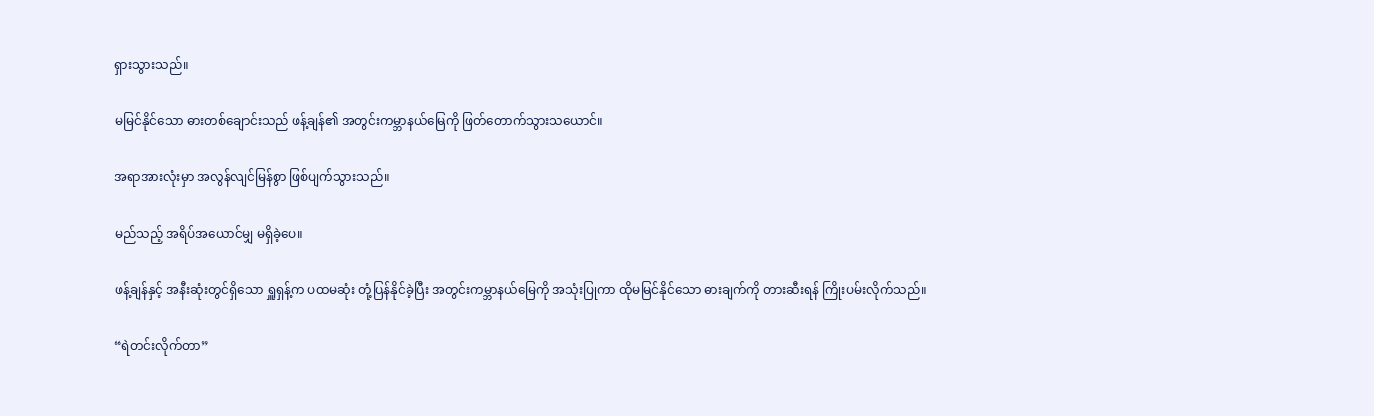ရှားသွားသည်။

မမြင်နိုင်သော ဓားတစ်ချောင်းသည် ဖန့်ချန်၏ အတွင်းကမ္ဘာနယ်မြေကို ဖြတ်တောက်သွားသယောင်။

အရာအားလုံးမှာ အလွန်လျင်မြန်စွာ ဖြစ်ပျက်သွားသည်။

မည်သည့် အရိပ်အယောင်မျှ မရှိခဲ့ပေ။

ဖန့်ချန်နှင့် အနီးဆုံးတွင်ရှိသော ရှူရှန့်က ပထမဆုံး တုံ့ပြန်နိုင်ခဲ့ပြီး အတွင်းကမ္ဘာနယ်မြေကို အသုံးပြုကာ ထိုမမြင်နိုင်သော ဓားချက်ကို တားဆီးရန် ကြိုးပမ်းလိုက်သည်။

“ရဲတင်းလိုက်တာ”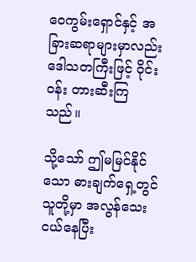ဝေကွမ်းရှောင်နှင့် အခြားဆရာများမှာလည်း ဒေါသတကြီးဖြင့် ဝိုင်းဝန်း တားဆီးကြသည်။

သို့သော် ဤမမြင်နိုင်သော ဓားချက်ရှေ့တွင် သူတို့မှာ အလွန်သေးငယ်နေပြီး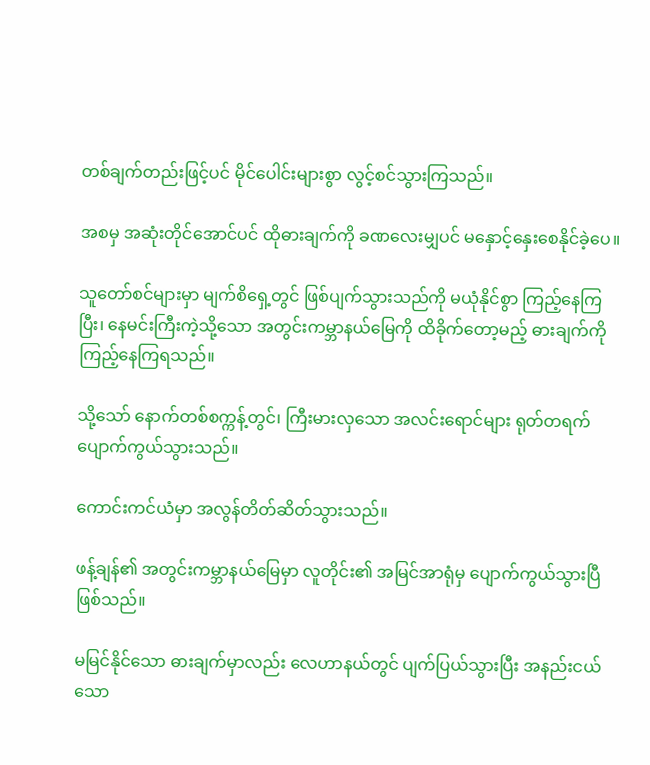တစ်ချက်တည်းဖြင့်ပင် မိုင်ပေါင်းများစွာ လွင့်စင်သွားကြသည်။

အစမှ အဆုံးတိုင်အောင်ပင် ထိုဓားချက်ကို ခဏလေးမျှပင် မနှောင့်နှေးစေနိုင်ခဲ့ပေ။

သူတော်စင်များမှာ မျက်စိရှေ့တွင် ဖြစ်ပျက်သွားသည်ကို မယုံနိုင်စွာ ကြည့်နေကြပြီး၊ နေမင်းကြီးကဲ့သို့သော အတွင်းကမ္ဘာနယ်မြေကို ထိခိုက်တော့မည့် ဓားချက်ကို ကြည့်နေကြရသည်။

သို့သော် နောက်တစ်စက္ကန့်တွင်၊ ကြီးမားလှသော အလင်းရောင်များ ရုတ်တရက် ပျောက်ကွယ်သွားသည်။

ကောင်းကင်ယံမှာ အလွန်တိတ်ဆိတ်သွားသည်။

ဖန့်ချန်၏ အတွင်းကမ္ဘာနယ်မြေမှာ လူတိုင်း၏ အမြင်အာရုံမှ ပျောက်ကွယ်သွားပြီ ဖြစ်သည်။

မမြင်နိုင်သော ဓားချက်မှာလည်း လေဟာနယ်တွင် ပျက်ပြယ်သွားပြီး အနည်းငယ်သော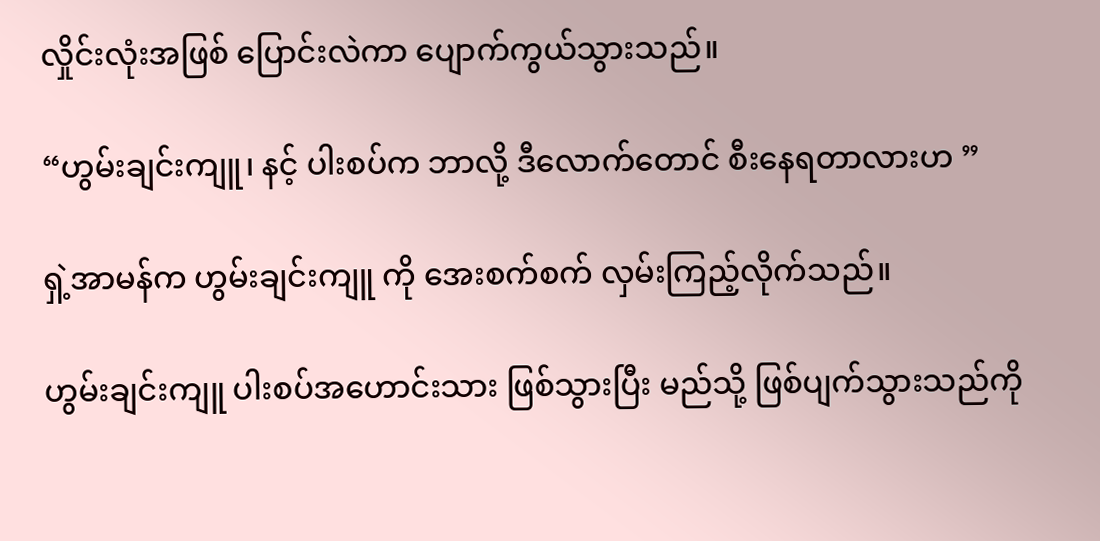လှိုင်းလုံးအဖြစ် ပြောင်းလဲကာ ပျောက်ကွယ်သွားသည်။

“ဟွမ်းချင်းကျူ၊ နင့် ပါးစပ်က ဘာလို့ ဒီလောက်တောင် စီးနေရတာလားဟ ”

ရှဲ့အာမန်က ဟွမ်းချင်းကျူ ကို အေးစက်စက် လှမ်းကြည့်လိုက်သည်။

ဟွမ်းချင်းကျူ ပါးစပ်အဟောင်းသား ဖြစ်သွားပြီး မည်သို့ ဖြစ်ပျက်သွားသည်ကို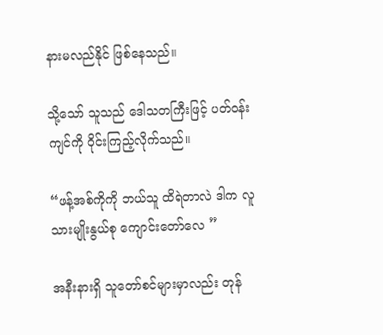နားမလည်နိုင် ဖြစ်နေသည်။

သို့သော် သူသည် ဒေါသတကြီးဖြင့် ပတ်ဝန်းကျင်ကို ဝိုင်းကြည့်လိုက်သည်။

“ဖန့်အစ်ကိုကို ဘယ်သူ ထိရဲတာလဲ ဒါက လူသားမျိုးနွယ်စု ကျောင်းတော်လေ ”

အနီးနားရှိ သူတော်စင်များမှာလည်း တုန်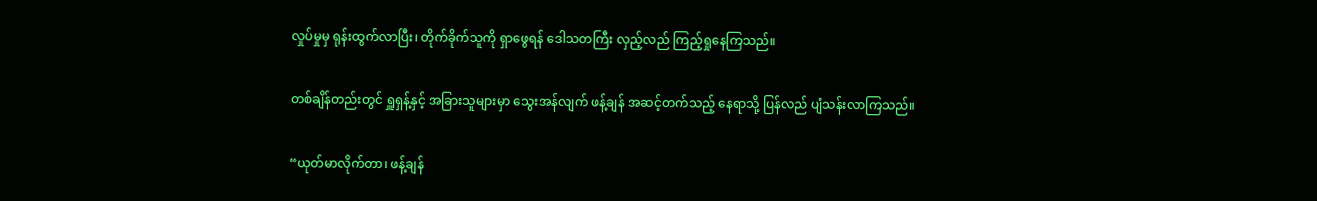လှုပ်မှုမှ ရုန်းထွက်လာပြီး၊ တိုက်ခိုက်သူကို ရှာဖွေရန် ဒေါသတကြီး လှည့်လည် ကြည့်ရှုနေကြသည်။

တစ်ချိန်တည်းတွင် ရှူရှန့်နှင့် အခြားသူများမှာ သွေးအန်လျက် ဖန့်ချန် အဆင့်တက်သည့် နေရာသို့ ပြန်လည် ပျံသန်းလာကြသည်။

“ယုတ်မာလိုက်တာ၊ ဖန့်ချန်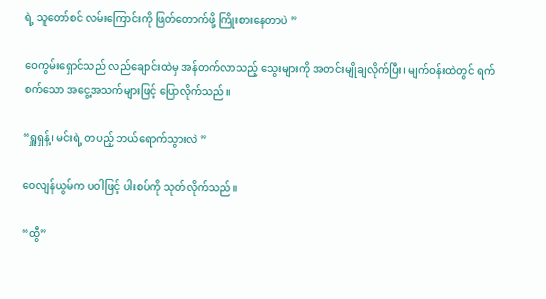ရဲ့ သူတော်စင် လမ်းကြောင်းကို ဖြတ်တောက်ဖို့ ကြိုးစားနေတာပဲ ”

ဝေကွမ်းရှောင်သည် လည်ချောင်းထဲမှ အန်တက်လာသည့် သွေးများကို အတင်းမျိုချလိုက်ပြီး၊ မျက်ဝန်းထဲတွင် ရက်စက်သော အငွေ့အသက်များဖြင့် ပြောလိုက်သည်။

“ရှူရှန့်၊ မင်းရဲ့ တပည့် ဘယ်ရောက်သွားလဲ ”

ဝေလျန်ယွမ်က ပဝါဖြင့် ပါးစပ်ကို သုတ်လိုက်သည်။

“ထွီ”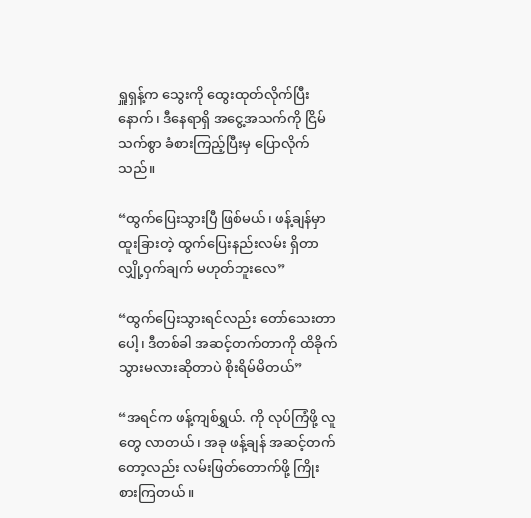ရှူရှန့်က သွေးကို ထွေးထုတ်လိုက်ပြီးနောက်၊ ဒီနေရာရှိ အငွေ့အသက်ကို ငြိမ်သက်စွာ ခံစားကြည့်ပြီးမှ ပြောလိုက်သည်။

“ထွက်ပြေးသွားပြီ ဖြစ်မယ်၊ ဖန့်ချန်မှာ ထူးခြားတဲ့ ထွက်ပြေးနည်းလမ်း ရှိတာ လျှို့ဝှက်ချက် မဟုတ်ဘူးလေ”

“ထွက်ပြေးသွားရင်လည်း တော်သေးတာပေါ့၊ ဒီတစ်ခါ အဆင့်တက်တာကို ထိခိုက်သွားမလားဆိုတာပဲ စိုးရိမ်မိတယ်”

“အရင်က ဖန့်ကျစ်ရွှယ်. ကို လုပ်ကြံဖို့ လူတွေ လာတယ်၊ အခု ဖန့်ချန် အဆင့်တက်တော့လည်း လမ်းဖြတ်တောက်ဖို့ ကြိုးစားကြတယ်။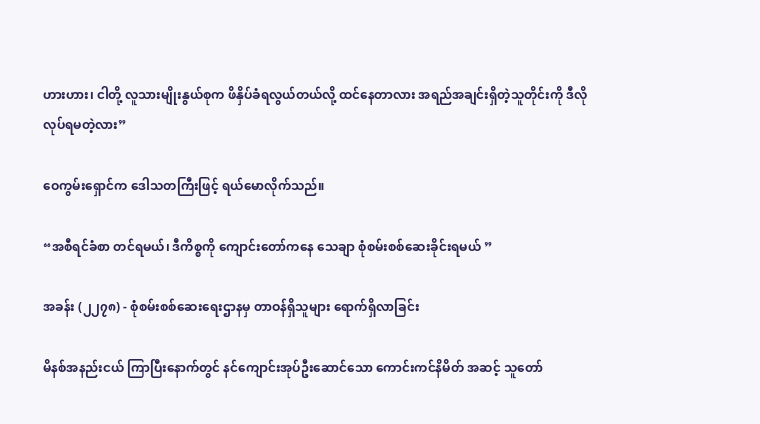ဟားဟား၊ ငါတို့ လူသားမျိုးနွယ်စုက ဖိနှိပ်ခံရလွယ်တယ်လို့ ထင်နေတာလား အရည်အချင်းရှိတဲ့သူတိုင်းကို ဒီလို လုပ်ရမတဲ့လား”

ဝေကွမ်းရှောင်က ဒေါသတကြီးဖြင့် ရယ်မောလိုက်သည်။

“အစီရင်ခံစာ တင်ရမယ်၊ ဒီကိစ္စကို ကျောင်းတော်ကနေ သေချာ စုံစမ်းစစ်ဆေးခိုင်းရမယ် ”

အခန်း (၂၂၇၈) - စုံစမ်းစစ်ဆေးရေးဌာနမှ တာဝန်ရှိသူများ ရောက်ရှိလာခြင်း

မိနစ်အနည်းငယ် ကြာပြီးနောက်တွင် နင်ကျောင်းအုပ်ဦးဆောင်သော ကောင်းကင်နိမိတ် အဆင့် သူတော်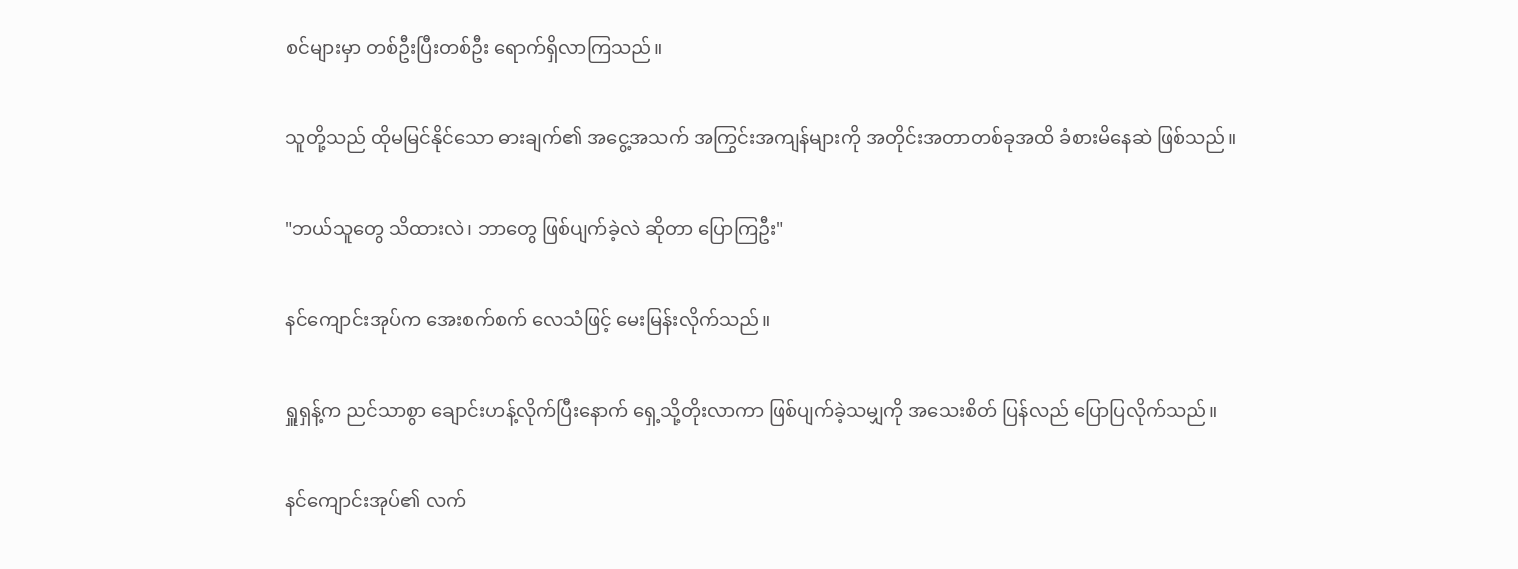စင်များမှာ တစ်ဦးပြီးတစ်ဦး ရောက်ရှိလာကြသည်။

သူတို့သည် ထိုမမြင်နိုင်သော ဓားချက်၏ အငွေ့အသက် အကြွင်းအကျန်များကို အတိုင်းအတာတစ်ခုအထိ ခံစားမိနေဆဲ ဖြစ်သည်။

"ဘယ်သူတွေ သိထားလဲ၊ ဘာတွေ ဖြစ်ပျက်ခဲ့လဲ ဆိုတာ ပြောကြဦး"

နင်ကျောင်းအုပ်က အေးစက်စက် လေသံဖြင့် မေးမြန်းလိုက်သည်။

ရှူရှန့်က ညင်သာစွာ ချောင်းဟန့်လိုက်ပြီးနောက် ရှေ့သို့တိုးလာကာ ဖြစ်ပျက်ခဲ့သမျှကို အသေးစိတ် ပြန်လည် ပြောပြလိုက်သည်။

နင်ကျောင်းအုပ်၏ လက်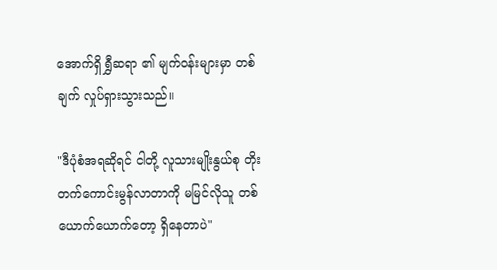အောက်ရှိ ရွှီဆရာ ၏ မျက်ဝန်းများမှာ တစ်ချက် လှုပ်ရှားသွားသည်။

"ဒီပုံစံအရဆိုရင် ငါတို့ လူသားမျိုးနွယ်စု တိုးတက်ကောင်းမွန်လာတာကို မမြင်လိုသူ တစ်ယောက်ယောက်တော့ ရှိနေတာပဲ"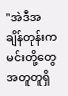"အဲဒီအချိန်တုန်းက မင်းတို့တွေ အတူတူရှိ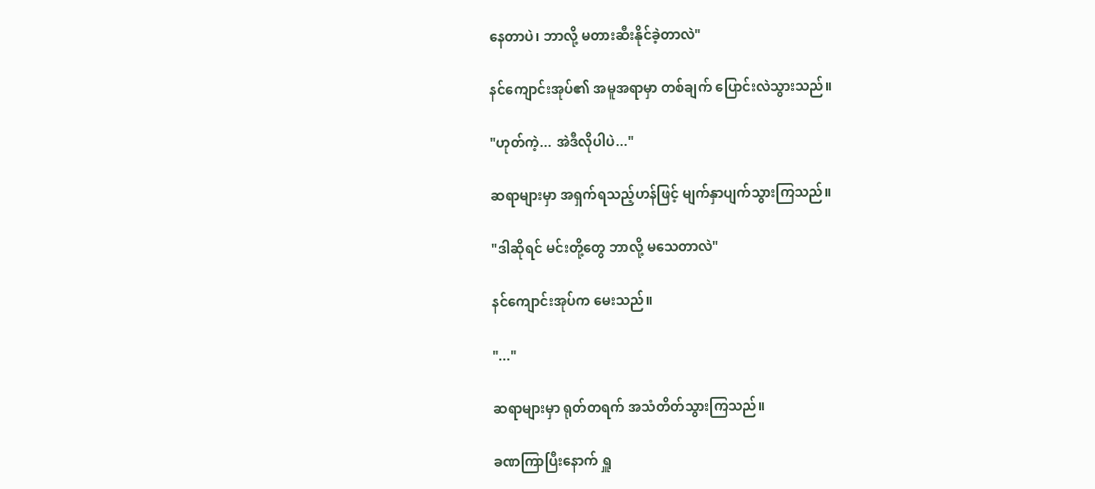နေတာပဲ၊ ဘာလို့ မတားဆီးနိုင်ခဲ့တာလဲ"

နင်ကျောင်းအုပ်၏ အမူအရာမှာ တစ်ချက် ပြောင်းလဲသွားသည်။

"ဟုတ်ကဲ့... အဲဒီလိုပါပဲ..."

ဆရာများမှာ အရှက်ရသည့်ဟန်ဖြင့် မျက်နှာပျက်သွားကြသည်။

"ဒါဆိုရင် မင်းတို့တွေ ဘာလို့ မသေတာလဲ"

နင်ကျောင်းအုပ်က မေးသည်။

"..."

ဆရာများမှာ ရုတ်တရက် အသံတိတ်သွားကြသည်။

ခဏကြာပြီးနောက် ရှူ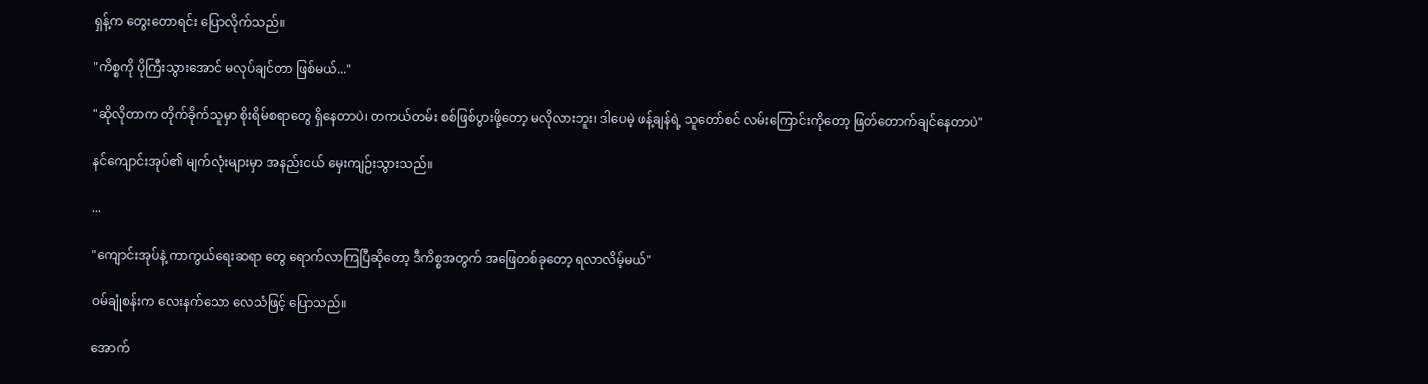ရှန့်က တွေးတောရင်း ပြောလိုက်သည်။

"ကိစ္စကို ပိုကြီးသွားအောင် မလုပ်ချင်တာ ဖြစ်မယ်..."

"ဆိုလိုတာက တိုက်ခိုက်သူမှာ စိုးရိမ်စရာတွေ ရှိနေတာပဲ၊ တကယ်တမ်း စစ်ဖြစ်ပွားဖို့တော့ မလိုလားဘူး၊ ဒါပေမဲ့ ဖန့်ချန်ရဲ့ သူတော်စင် လမ်းကြောင်းကိုတော့ ဖြတ်တောက်ချင်နေတာပဲ"

နင်ကျောင်းအုပ်၏ မျက်လုံးများမှာ အနည်းငယ် မှေးကျဉ်းသွားသည်။

...

"ကျောင်းအုပ်နဲ့ ကာကွယ်ရေးဆရာ တွေ ရောက်လာကြပြီဆိုတော့ ဒီကိစ္စအတွက် အဖြေတစ်ခုတော့ ရလာလိမ့်မယ်"

ဝမ်ချုံစန်းက လေးနက်သော လေသံဖြင့် ပြောသည်။

အောက်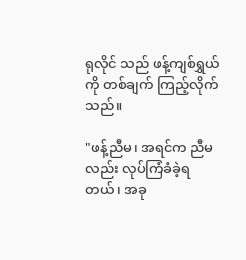ရုလိုင် သည် ဖန့်ကျစ်ရွှယ် ကို တစ်ချက် ကြည့်လိုက်သည်။

"ဖန့်ညီမ၊ အရင်က ညီမလည်း လုပ်ကြံခံခဲ့ရတယ်၊ အခု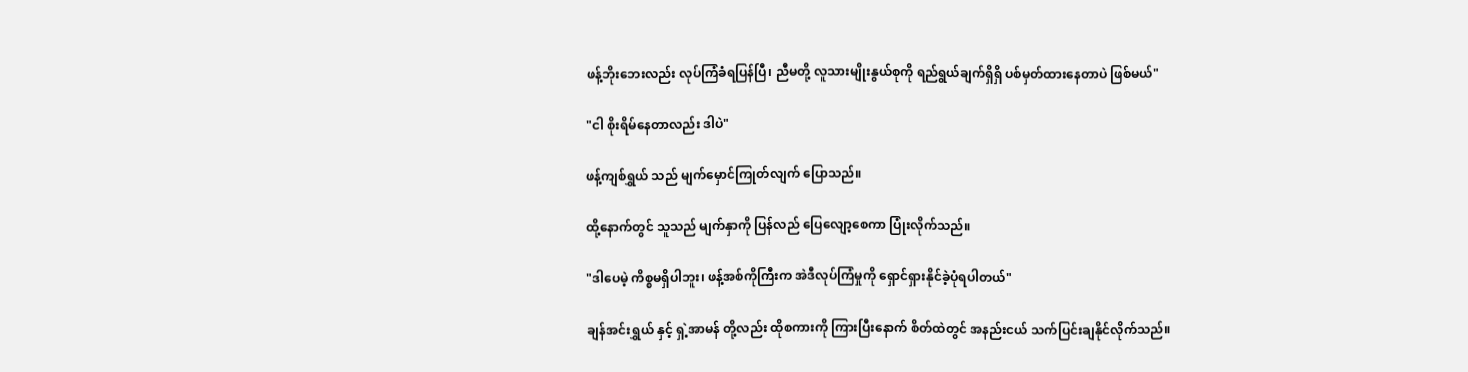ဖန့်ဘိုးဘေးလည်း လုပ်ကြံခံရပြန်ပြီ၊ ညီမတို့ လူသားမျိုးနွယ်စုကို ရည်ရွယ်ချက်ရှိရှိ ပစ်မှတ်ထားနေတာပဲ ဖြစ်မယ်"

"ငါ စိုးရိမ်နေတာလည်း ဒါပဲ"

ဖန့်ကျစ်ရွှယ် သည် မျက်မှောင်ကြုတ်လျက် ပြောသည်။

ထို့နောက်တွင် သူသည် မျက်နှာကို ပြန်လည် ပြေလျော့စေကာ ပြုံးလိုက်သည်။

"ဒါပေမဲ့ ကိစ္စမရှိပါဘူး၊ ဖန့်အစ်ကိုကြီးက အဲဒီလုပ်ကြံမှုကို ရှောင်ရှားနိုင်ခဲ့ပုံရပါတယ်"

ချန်အင်းရွှယ် နှင့် ရှဲ့အာမန် တို့လည်း ထိုစကားကို ကြားပြီးနောက် စိတ်ထဲတွင် အနည်းငယ် သက်ပြင်းချနိုင်လိုက်သည်။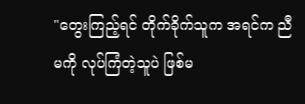"တွေးကြည့်ရင် တိုက်ခိုက်သူက အရင်က ညီမကို လုပ်ကြံတဲ့သူပဲ ဖြစ်မ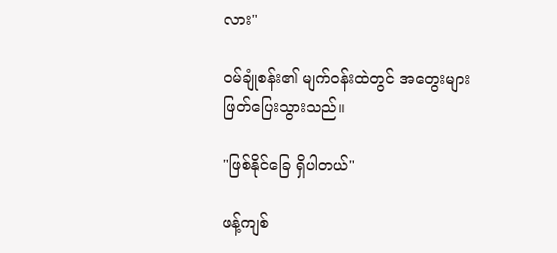လား"

ဝမ်ချုံစန်း၏ မျက်ဝန်းထဲတွင် အတွေးများ ဖြတ်ပြေးသွားသည်။

"ဖြစ်နိုင်ခြေ ရှိပါတယ်"

ဖန့်ကျစ်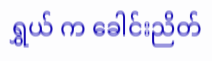ရွှယ် က ခေါင်းညိတ်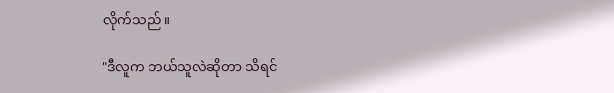လိုက်သည်။

"ဒီလူက ဘယ်သူလဲဆိုတာ သိရင်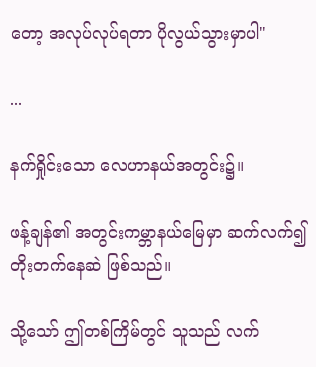တော့ အလုပ်လုပ်ရတာ ပိုလွယ်သွားမှာပါ"

...

နက်ရှိုင်းသော လေဟာနယ်အတွင်း၌။

ဖန့်ချန်၏ အတွင်းကမ္ဘာနယ်မြေမှာ ဆက်လက်၍ တိုးတက်နေဆဲ ဖြစ်သည်။

သို့သော် ဤတစ်ကြိမ်တွင် သူသည် လက်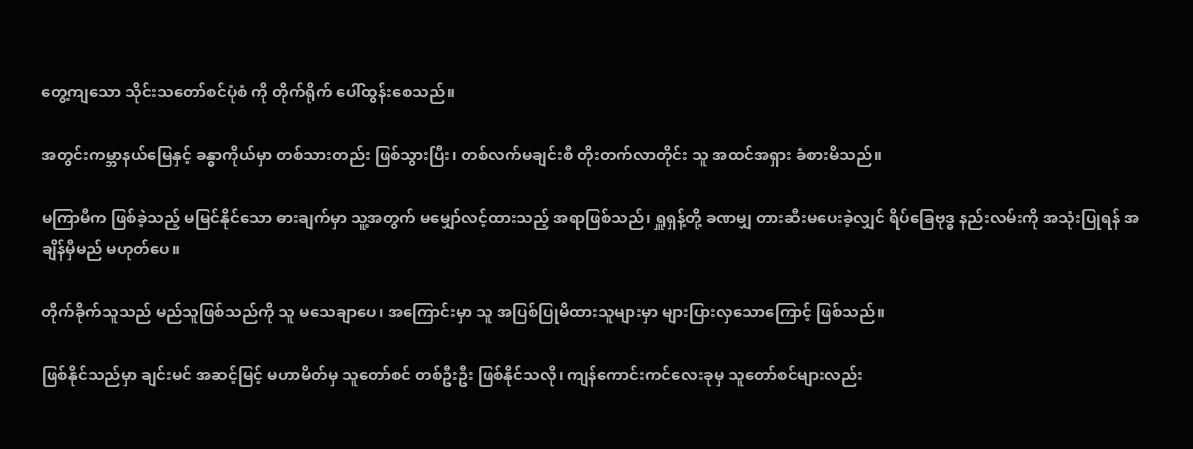တွေ့ကျသော သိုင်းသတော်စင်ပုံစံ ကို တိုက်ရိုက် ပေါ်ထွန်းစေသည်။

အတွင်းကမ္ဘာနယ်မြေနှင့် ခန္ဓာကိုယ်မှာ တစ်သားတည်း ဖြစ်သွားပြီး၊ တစ်လက်မချင်းစီ တိုးတက်လာတိုင်း သူ အထင်အရှား ခံစားမိသည်။

မကြာမီက ဖြစ်ခဲ့သည့် မမြင်နိုင်သော ဓားချက်မှာ သူ့အတွက် မမျှော်လင့်ထားသည့် အရာဖြစ်သည်၊ ရှူရှန့်တို့ ခဏမျှ တားဆီးမပေးခဲ့လျှင် ရိပ်ခြေဗုဒ္ဓ နည်းလမ်းကို အသုံးပြုရန် အချိန်မှီမည် မဟုတ်ပေ။

တိုက်ခိုက်သူသည် မည်သူဖြစ်သည်ကို သူ မသေချာပေ၊ အကြောင်းမှာ သူ အပြစ်ပြုမိထားသူများမှာ များပြားလှသောကြောင့် ဖြစ်သည်။

ဖြစ်နိုင်သည်မှာ ချင်းမင် အဆင့်မြင့် မဟာမိတ်မှ သူတော်စင် တစ်ဦးဦး ဖြစ်နိုင်သလို၊ ကျန်ကောင်းကင်လေးခုမှ သူတော်စင်များလည်း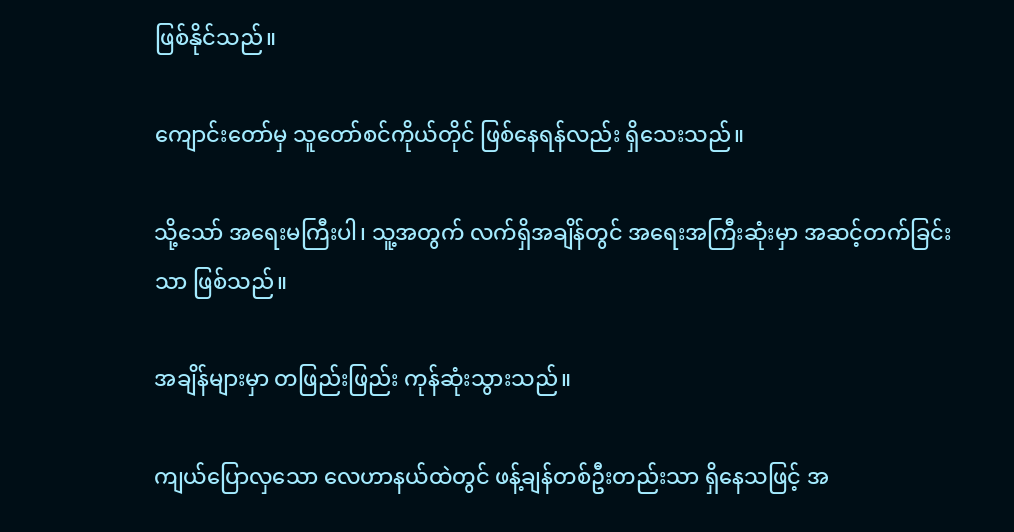ဖြစ်နိုင်သည်။

ကျောင်းတော်မှ သူတော်စင်ကိုယ်တိုင် ဖြစ်နေရန်လည်း ရှိသေးသည်။

သို့သော် အရေးမကြီးပါ၊ သူ့အတွက် လက်ရှိအချိန်တွင် အရေးအကြီးဆုံးမှာ အဆင့်တက်ခြင်းသာ ဖြစ်သည်။

အချိန်များမှာ တဖြည်းဖြည်း ကုန်ဆုံးသွားသည်။

ကျယ်ပြောလှသော လေဟာနယ်ထဲတွင် ဖန့်ချန်တစ်ဦးတည်းသာ ရှိနေသဖြင့် အ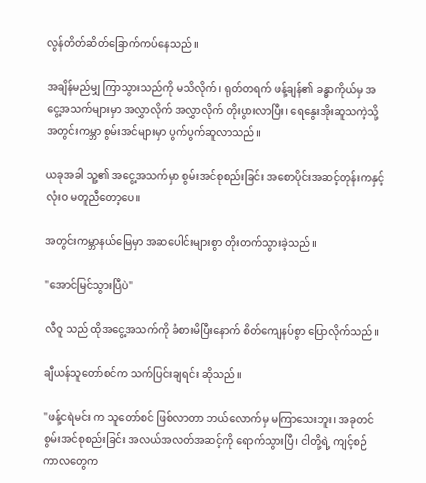လွန်တိတ်ဆိတ်ခြောက်ကပ်နေသည်။

အချိန်မည်မျှ ကြာသွားသည်ကို မသိလိုက်၊ ရုတ်တရက် ဖန့်ချန်၏ ခန္ဓာကိုယ်မှ အငွေ့အသက်များမှာ အလွှာလိုက် အလွှာလိုက် တိုးပွားလာပြီး၊ ရေနွေးအိုးဆူသကဲ့သို့ အတွင်းကမ္ဘာ စွမ်းအင်များမှာ ပွက်ပွက်ဆူလာသည်။

ယခုအခါ သူ့၏ အငွေ့အသက်မှာ စွမ်းအင်စုစည်းခြင်း အစောပိုင်းအဆင့်တုန်းကနှင့် လုံးဝ မတူညီတော့ပေ။

အတွင်းကမ္ဘာနယ်မြေမှာ အဆပေါင်းများစွာ တိုးတက်သွားခဲ့သည်။

"အောင်မြင်သွားပြီပဲ"

လီဝူ သည် ထိုအငွေ့အသက်ကို ခံစားမိပြီးနောက် စိတ်ကျေနပ်စွာ ပြောလိုက်သည်။

ချီယန်သူတော်စင်က သက်ပြင်းချရင်း ဆိုသည်။

"ဖန့်ငရဲမင်း က သူတော်စင် ဖြစ်လာတာ ဘယ်လောက်မှ မကြာသေးဘူး၊ အခုတင် စွမ်းအင်စုစည်းခြင်း အလယ်အလတ်အဆင့်ကို ရောက်သွားပြီ၊ ငါတို့ရဲ့ ကျင့်စဉ်ကာလတွေက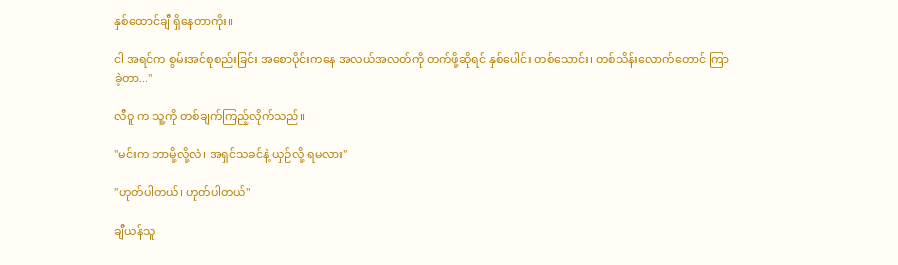နှစ်ထောင်ချီ ရှိနေတာကိုး။

ငါ အရင်က စွမ်းအင်စုစည်းခြင်း အစောပိုင်းကနေ အလယ်အလတ်ကို တက်ဖို့ဆိုရင် နှစ်ပေါင်း တစ်သောင်း၊ တစ်သိန်းလောက်တောင် ကြာခဲ့တာ..."

လီဝူ က သူ့ကို တစ်ချက်ကြည့်လိုက်သည်။

"မင်းက ဘာမို့လို့လဲ၊ အရှင်သခင်နဲ့ ယှဉ်လို့ ရမလား"

"ဟုတ်ပါတယ်၊ ဟုတ်ပါတယ်"

ချီယန်သူ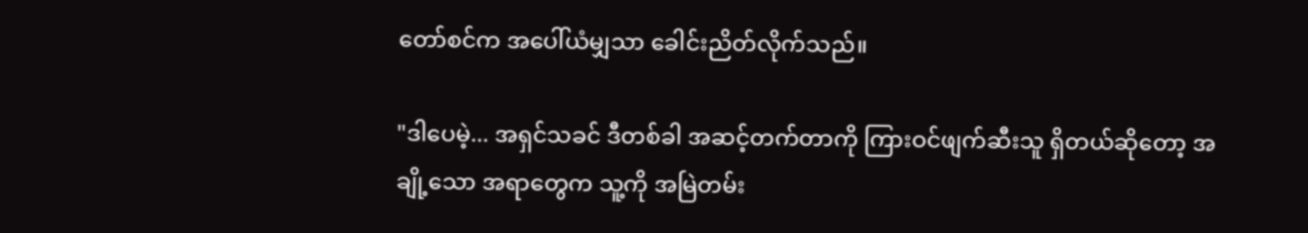တော်စင်က အပေါ်ယံမျှသာ ခေါင်းညိတ်လိုက်သည်။

"ဒါပေမဲ့... အရှင်သခင် ဒီတစ်ခါ အဆင့်တက်တာကို ကြားဝင်ဖျက်ဆီးသူ ရှိတယ်ဆိုတော့ အချို့သော အရာတွေက သူ့ကို အမြဲတမ်း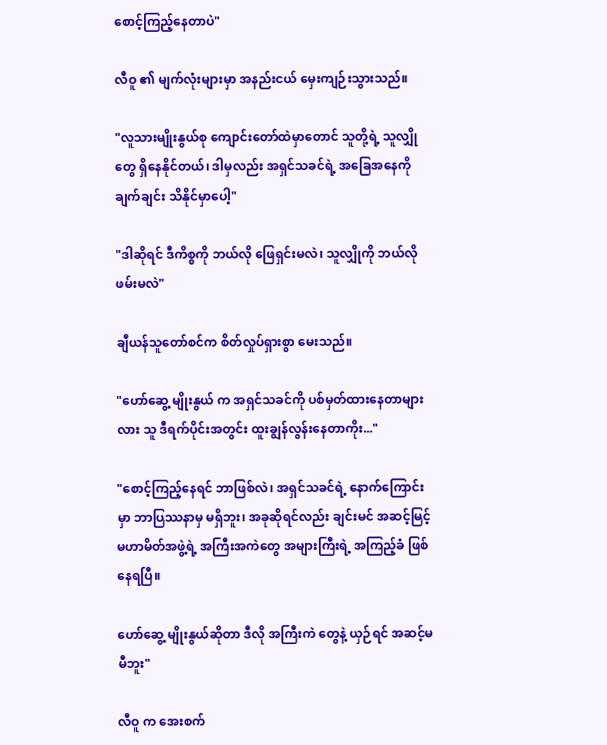စောင့်ကြည့်နေတာပဲ"

လီဝူ ၏ မျက်လုံးများမှာ အနည်းငယ် မှေးကျဉ်းသွားသည်။

"လူသားမျိုးနွယ်စု ကျောင်းတော်ထဲမှာတောင် သူတို့ရဲ့ သူလျှိုတွေ ရှိနေနိုင်တယ်၊ ဒါမှလည်း အရှင်သခင်ရဲ့ အခြေအနေကို ချက်ချင်း သိနိုင်မှာပေါ့"

"ဒါဆိုရင် ဒီကိစ္စကို ဘယ်လို ဖြေရှင်းမလဲ၊ သူလျှိုကို ဘယ်လို ဖမ်းမလဲ"

ချီယန်သူတော်စင်က စိတ်လှုပ်ရှားစွာ မေးသည်။

"ဟော်ဆွေ့ မျိုးနွယ် က အရှင်သခင်ကို ပစ်မှတ်ထားနေတာများလား သူ ဒီရက်ပိုင်းအတွင်း ထူးချွန်လွန်းနေတာကိုး..."

"စောင့်ကြည့်နေရင် ဘာဖြစ်လဲ၊ အရှင်သခင်ရဲ့ နောက်ကြောင်းမှာ ဘာပြဿနာမှ မရှိဘူး၊ အခုဆိုရင်လည်း ချင်းမင် အဆင့်မြင့် မဟာမိတ်အဖွဲ့ရဲ့ အကြီးအကဲတွေ အများကြီးရဲ့ အကြည့်ခံ ဖြစ်နေရပြီ။

ဟော်ဆွေ့ မျိုးနွယ်ဆိုတာ ဒီလို အကြီးကဲ တွေနဲ့ ယှဉ်ရင် အဆင့်မမီဘူး"

လီဝူ က အေးစက်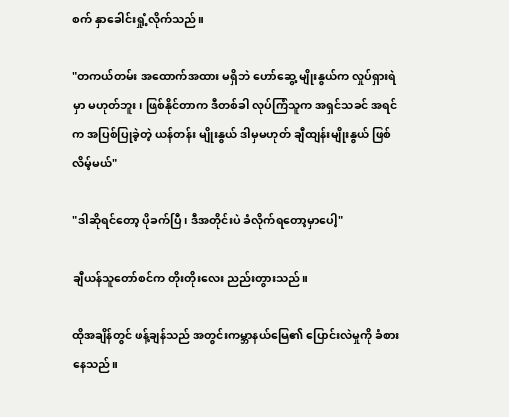စက် နှာခေါင်းရှုံ့လိုက်သည်။

"တကယ်တမ်း အထောက်အထား မရှိဘဲ ဟော်ဆွေ့ မျိုးနွယ်က လှုပ်ရှားရဲမှာ မဟုတ်ဘူး၊ ဖြစ်နိုင်တာက ဒီတစ်ခါ လုပ်ကြံသူက အရှင်သခင် အရင်က အပြစ်ပြုခဲ့တဲ့ ယန်တန်း မျိုးနွယ် ဒါမှမဟုတ် ချီထျန်းမျိုးနွယ် ဖြစ်လိမ့်မယ်"

"ဒါဆိုရင်တော့ ပိုခက်ပြီ၊ ဒီအတိုင်းပဲ ခံလိုက်ရတော့မှာပေါ့"

ချီယန်သူတော်စင်က တိုးတိုးလေး ညည်းတွားသည်။

ထိုအချိန်တွင် ဖန့်ချန်သည် အတွင်းကမ္ဘာနယ်မြေ၏ ပြောင်းလဲမှုကို ခံစားနေသည်။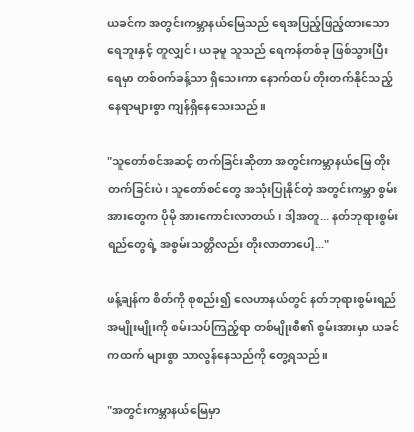ယခင်က အတွင်းကမ္ဘာနယ်မြေသည် ရေအပြည့်ဖြည့်ထားသော ရေဘူးနှင့် တူလျှင်၊ ယခုမူ သူသည် ရေကန်တစ်ခု ဖြစ်သွားပြီး ရေမှာ တစ်ဝက်ခန့်သာ ရှိသေးကာ နောက်ထပ် တိုးတက်နိုင်သည့် နေရာများစွာ ကျန်ရှိနေသေးသည်။

"သူတော်စင်အဆင့် တက်ခြင်းဆိုတာ အတွင်းကမ္ဘာနယ်မြေ တိုးတက်ခြင်းပဲ၊ သူတော်စင်တွေ အသုံးပြုနိုင်တဲ့ အတွင်းကမ္ဘာ စွမ်းအားတွေက ပိုမို အားကောင်းလာတယ်၊ ဒါ့အတူ... နတ်ဘုရားစွမ်းရည်တွေရဲ့ အစွမ်းသတ္တိလည်း တိုးလာတာပေါ့..."

ဖန့်ချန်က စိတ်ကို စုစည်း၍ လေဟာနယ်တွင် နတ်ဘုရားစွမ်းရည်အမျိုးမျိုးကို စမ်းသပ်ကြည့်ရာ တစ်မျိုးစီ၏ စွမ်းအားမှာ ယခင်ကထက် များစွာ သာလွန်နေသည်ကို တွေ့ရသည်။

"အတွင်းကမ္ဘာနယ်မြေမှာ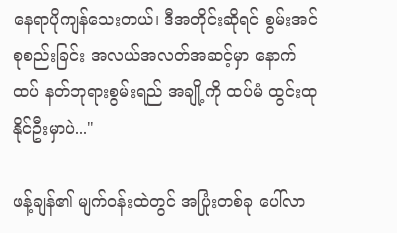နေရာပိုကျန်သေးတယ်၊ ဒီအတိုင်းဆိုရင် စွမ်းအင်စုစည်းခြင်း အလယ်အလတ်အဆင့်မှာ နောက်ထပ် နတ်ဘုရားစွမ်းရည် အချို့ကို ထပ်မံ ထွင်းထုနိုင်ဦးမှာပဲ..."

ဖန့်ချန်၏ မျက်ဝန်းထဲတွင် အပြုံးတစ်ခု ပေါ်လာ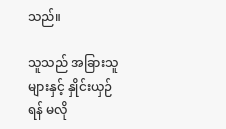သည်။

သူသည် အခြားသူများနှင့် နှိုင်းယှဉ်ရန် မလို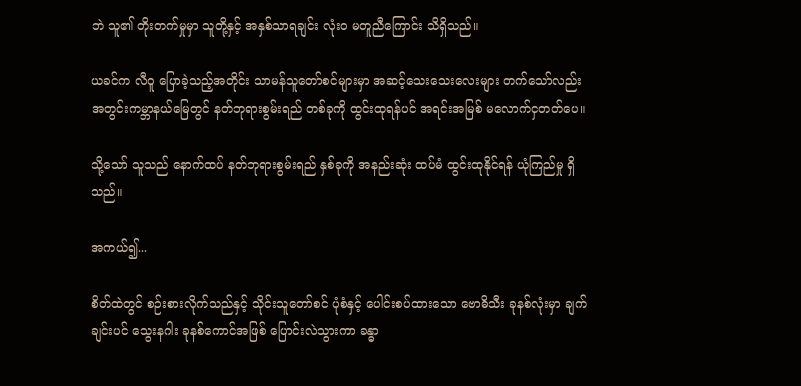ဘဲ သူ၏ တိုးတက်မှုမှာ သူတို့နှင့် အနှစ်သာရချင်း လုံးဝ မတူညီကြောင်း သိရှိသည်။

ယခင်က လီဝူ ပြောခဲ့သည့်အတိုင်း သာမန်သူတော်စင်များမှာ အဆင့်သေးသေးလေးများ တက်သော်လည်း အတွင်းကမ္ဘာနယ်မြေတွင် နတ်ဘုရားစွမ်းရည် တစ်ခုကို ထွင်းထုရန်ပင် အရင်းအမြစ် မလောက်ငှတတ်ပေ။

သို့သော် သူသည် နောက်ထပ် နတ်ဘုရားစွမ်းရည် နှစ်ခုကို အနည်းဆုံး ထပ်မံ ထွင်းထုနိုင်ရန် ယုံကြည်မှု ရှိသည်။

အကယ်၍...

စိတ်ထဲတွင် စဉ်းစားလိုက်သည်နှင့် သိုင်းသူတော်စင် ပုံစံနှင့် ပေါင်းစပ်ထားသော ဗောဓိသီး ခုနစ်လုံးမှာ ချက်ချင်းပင် သွေးနဂါး ခုနစ်ကောင်အဖြစ် ပြောင်းလဲသွားကာ ခန္ဓာ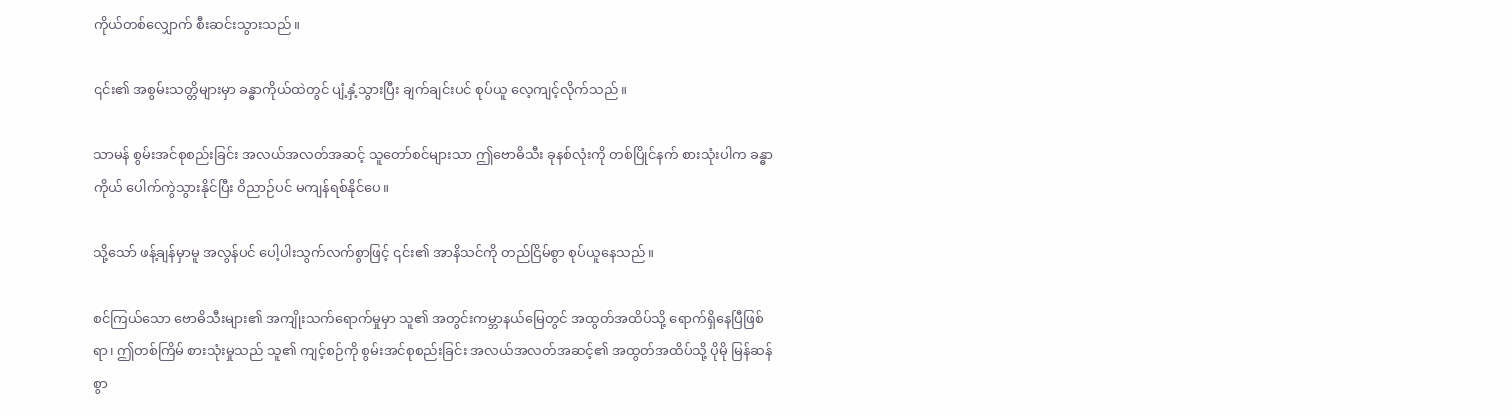ကိုယ်တစ်လျှောက် စီးဆင်းသွားသည်။

၎င်း၏ အစွမ်းသတ္တိများမှာ ခန္ဓာကိုယ်ထဲတွင် ပျံ့နှံ့သွားပြီး ချက်ချင်းပင် စုပ်ယူ လေ့ကျင့်လိုက်သည်။

သာမန် စွမ်းအင်စုစည်းခြင်း အလယ်အလတ်အဆင့် သူတော်စင်များသာ ဤဗောဓိသီး ခုနစ်လုံးကို တစ်ပြိုင်နက် စားသုံးပါက ခန္ဓာကိုယ် ပေါက်ကွဲသွားနိုင်ပြီး ဝိညာဉ်ပင် မကျန်ရစ်နိုင်ပေ။

သို့သော် ဖန့်ချန်မှာမူ အလွန်ပင် ပေါ့ပါးသွက်လက်စွာဖြင့် ၎င်း၏ အာနိသင်ကို တည်ငြိမ်စွာ စုပ်ယူနေသည်။

စင်ကြယ်သော ဗောဓိသီးများ၏ အကျိုးသက်ရောက်မှုမှာ သူ၏ အတွင်းကမ္ဘာနယ်မြေတွင် အထွတ်အထိပ်သို့ ရောက်ရှိနေပြီဖြစ်ရာ၊ ဤတစ်ကြိမ် စားသုံးမှုသည် သူ၏ ကျင့်စဉ်ကို စွမ်းအင်စုစည်းခြင်း အလယ်အလတ်အဆင့်၏ အထွတ်အထိပ်သို့ ပိုမို မြန်ဆန်စွာ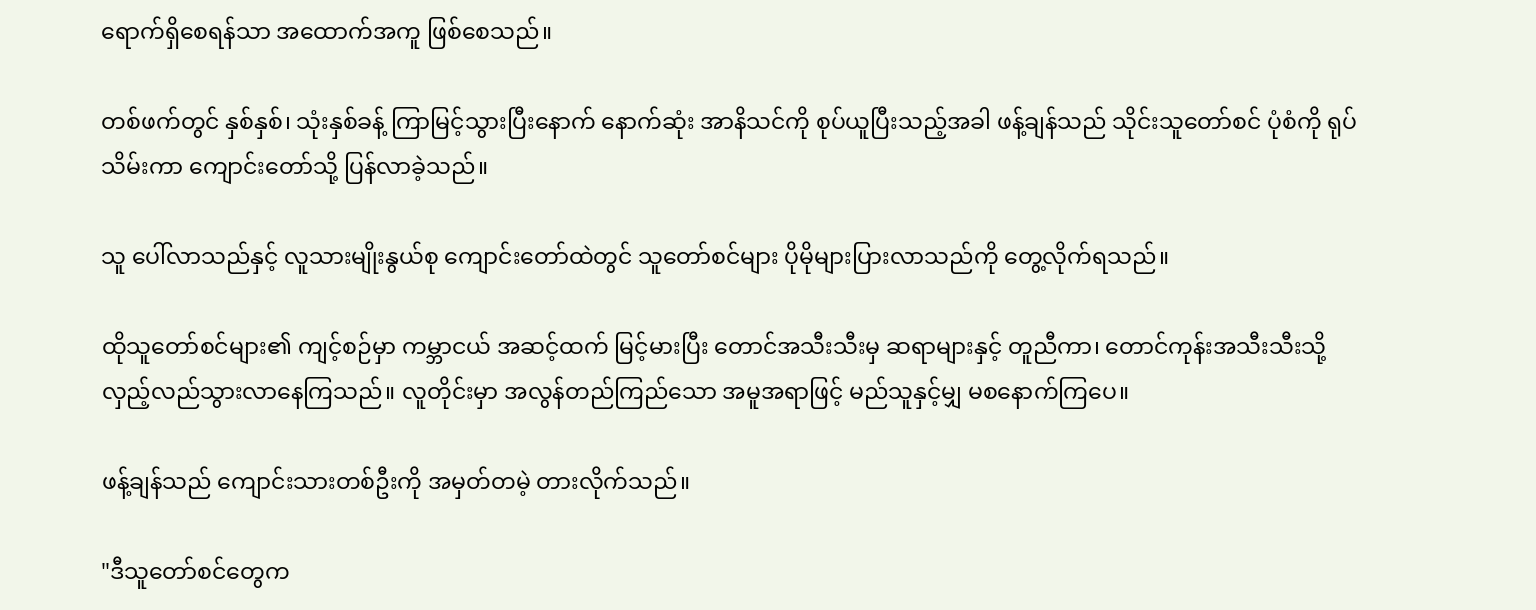ရောက်ရှိစေရန်သာ အထောက်အကူ ဖြစ်စေသည်။

တစ်ဖက်တွင် နှစ်နှစ်၊ သုံးနှစ်ခန့် ကြာမြင့်သွားပြီးနောက် နောက်ဆုံး အာနိသင်ကို စုပ်ယူပြီးသည့်အခါ ဖန့်ချန်သည် သိုင်းသူတော်စင် ပုံစံကို ရုပ်သိမ်းကာ ကျောင်းတော်သို့ ပြန်လာခဲ့သည်။

သူ ပေါ်လာသည်နှင့် လူသားမျိုးနွယ်စု ကျောင်းတော်ထဲတွင် သူတော်စင်များ ပိုမိုများပြားလာသည်ကို တွေ့လိုက်ရသည်။

ထိုသူတော်စင်များ၏ ကျင့်စဉ်မှာ ကမ္ဘာငယ် အဆင့်ထက် မြင့်မားပြီး တောင်အသီးသီးမှ ဆရာများနှင့် တူညီကာ၊ တောင်ကုန်းအသီးသီးသို့ လှည့်လည်သွားလာနေကြသည်။ လူတိုင်းမှာ အလွန်တည်ကြည်သော အမူအရာဖြင့် မည်သူနှင့်မျှ မစနောက်ကြပေ။

ဖန့်ချန်သည် ကျောင်းသားတစ်ဦးကို အမှတ်တမဲ့ တားလိုက်သည်။

"ဒီသူတော်စင်တွေက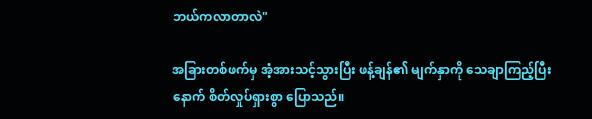ဘယ်ကလာတာလဲ"

အခြားတစ်ဖက်မှ အံ့အားသင့်သွားပြီး ဖန့်ချန်၏ မျက်နှာကို သေချာကြည့်ပြီးနောက် စိတ်လှုပ်ရှားစွာ ပြောသည်။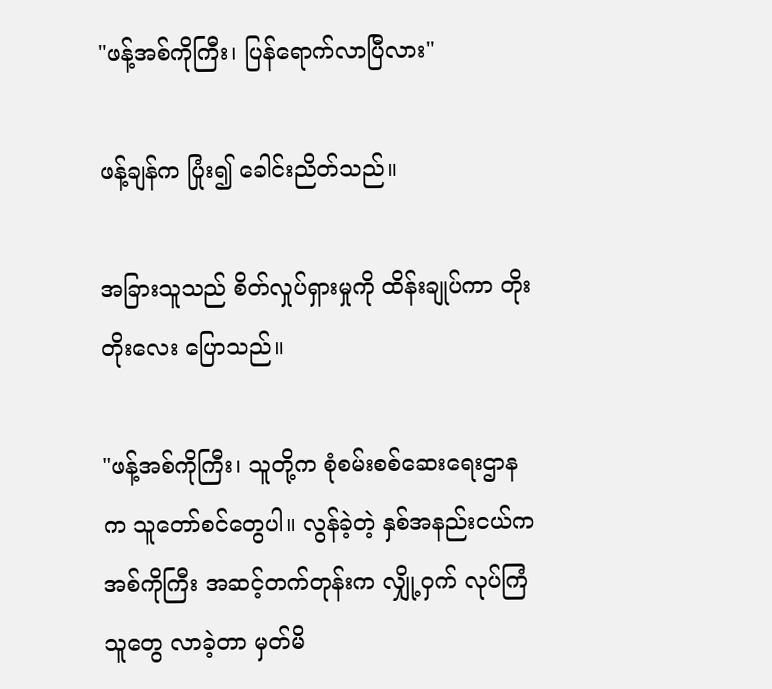"ဖန့်အစ်ကိုကြီး၊ ပြန်ရောက်လာပြီလား"

ဖန့်ချန်က ပြုံး၍ ခေါင်းညိတ်သည်။

အခြားသူသည် စိတ်လှုပ်ရှားမှုကို ထိန်းချုပ်ကာ တိုးတိုးလေး ပြောသည်။

"ဖန့်အစ်ကိုကြီး၊ သူတို့က စုံစမ်းစစ်ဆေးရေးဌာန က သူတော်စင်တွေပါ။ လွန်ခဲ့တဲ့ နှစ်အနည်းငယ်က အစ်ကိုကြီး အဆင့်တက်တုန်းက လျှို့ဝှက် လုပ်ကြံသူတွေ လာခဲ့တာ မှတ်မိ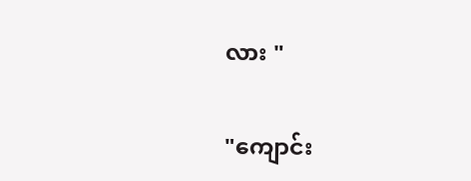လား "

"ကျောင်း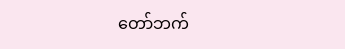တော်ဘက်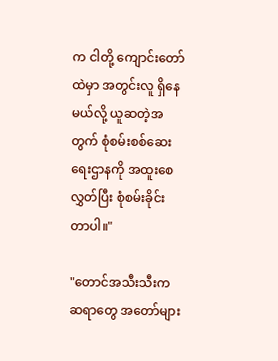က ငါတို့ ကျောင်းတော်ထဲမှာ အတွင်းလူ ရှိနေမယ်လို့ ယူဆတဲ့အတွက် စုံစမ်းစစ်ဆေးရေးဌာနကို အထူးစေလွှတ်ပြီး စုံစမ်းခိုင်းတာပါ။"

"တောင်အသီးသီးက ဆရာတွေ အတော်များ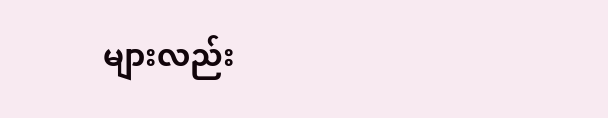များလည်း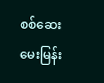စစ်ဆေးမေးမြန်း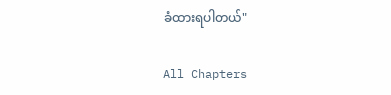ခံထားရပါတယ်"

All Chapters